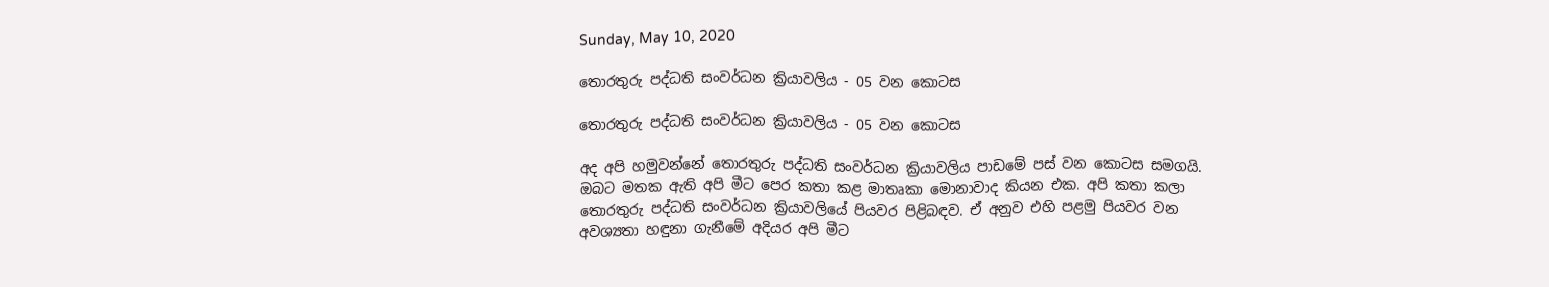Sunday, May 10, 2020

තොරතුරු පද්ධති සංවර්ධන ක්‍රියාවලිය - 05 වන කොටස

තොරතුරු පද්ධති සංවර්ධන ක්‍රියාවලිය - 05 වන කොටස

අද අපි හමුවන්නේ තොරතුරු පද්ධති සංවර්ධන ක්‍රියාවලිය පාඩමේ පස් වන කොටස සමගයි. ඔබට මතක ඇති අපි මීට පෙර කතා කළ මාතෘකා මොනාවාද කියන එක. අපි කතා කලා තොරතුරු පද්ධති සංවර්ධන ක්‍රියාවලියේ පියවර පිළිබඳව. ඒ අනුව එහි පළමු පියවර වන අවශ්‍යතා හඳුනා ගැනීමේ අදියර අපි මීට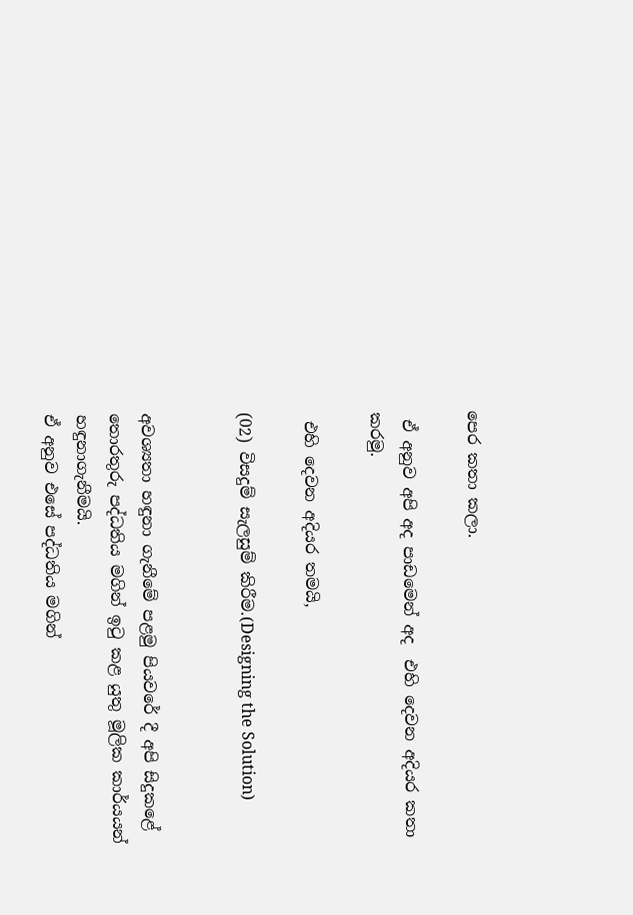පෙර කතා කලා.

 ඒ අනුව අපි අද පාඩමෙන් අද  එහි දෙවන අදියර කතා කරමු.

 එහි දෙවන අදියර තමයි,

(02) විසදුම් සැලසුම් කිරීම.(Designing the Solution)


අවශ්‍යතා හඳුනා ගැනීමේ පළමු පියවරේ දී අපි සිදුකළේ තොරතුරු පද්ධතිය මගින් ඉටු කළ යුතු මූලික කාර්යයන් හඳුනාගැනීමයි.
ඒ අනුව එසේ පද්ධතිය මගින්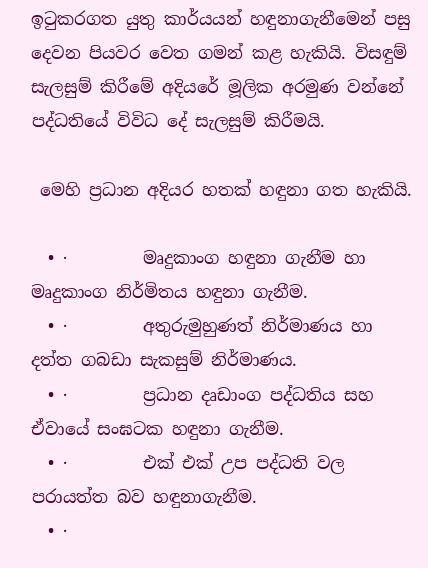ඉටුකරගත යුතු කාර්යයන් හඳුනාගැනීමෙන් පසු දෙවන පියවර වෙත ගමන් කළ හැකියි. විසඳුම් සැලසුම් කිරීමේ අදියරේ මූලික අරමුණ වන්නේ පද්ධතියේ විවිධ දේ සැලසුම් කිරීමයි.

 මෙහි ප්‍රධාන අදියර හතක් හඳුනා ගත හැකියි.

  • ·         මෘදුකාංග හඳුනා ගැනීම හා මෘදුකාංග නිර්මිතය හඳුනා ගැනීම.
  • ·         අතුරුමුහුණත් නිර්මාණය හා දත්ත ගබඩා සැකසුම් නිර්මාණය.
  • ·         ප්‍රධාන දෘඩාංග පද්ධතිය සහ ඒවායේ සංඝටක හඳුනා ගැනීම.
  • ·         එක් එක් උප පද්ධති වල පරායත්ත බව හඳුනාගැනීම.
  • ·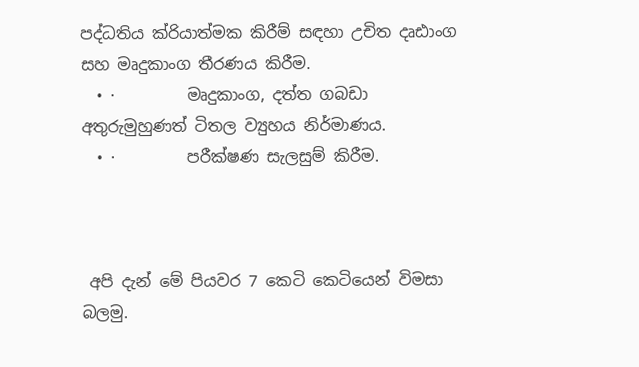පද්ධතිය ක්රියාත්මක කිරීම් සඳහා උචිත දෘඪාංග සහ මෘදුකාංග තීරණය කිරීම.
  • ·         මෘදුකාංග, දත්ත ගබඩා අතුරුමුහුණත් ටිතල ව්‍යුහය නිර්මාණය.
  • ·         පරීක්ෂණ සැලසුම් කිරීම.



 අපි දැන් මේ පියවර 7 කෙටි කෙටියෙන් විමසා බලමු.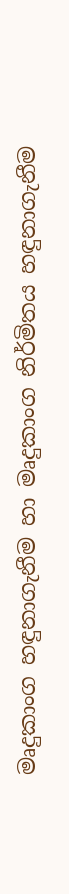මෘදුකාංග හඳුනාගැනීම හා මෘදුකාංග නිර්මිතය හඳුනාගැනීම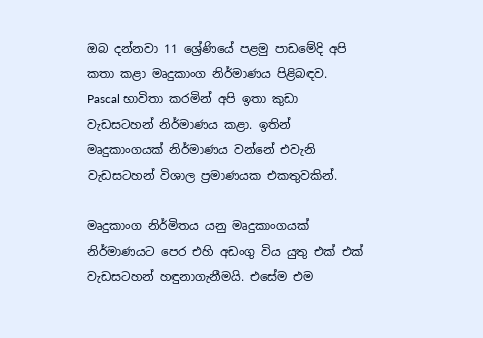ඔබ දන්නවා 11 ශ්‍රේණියේ පළමු පාඩමේදි අපි කතා කළා මෘදුකාංග නිර්මාණය පිළිබඳව. Pascal භාවිතා කරමින් අපි ඉතා කුඩා වැඩසටහන් නිර්මාණය කළා. ඉතින් මෘදුකාංගයක් නිර්මාණය වන්නේ එවැනි  වැඩසටහන් විශාල ප්‍රමාණයක එකතුවකින්.

මෘදුකාංග නිර්මිතය යනු මෘදුකාංගයක් නිර්මාණයට පෙර එහි අඩංගු විය යුතු එක් එක් වැඩසටහන් හඳුනාගැනීමයි. එසේම එම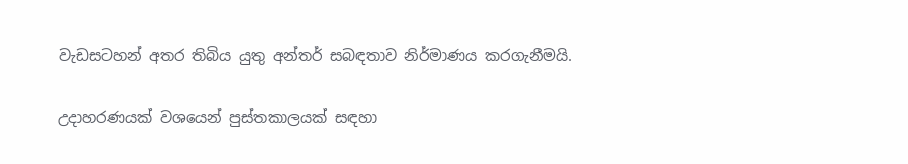වැඩසටහන් අතර තිබිය යුතු අන්තර් සබඳතාව නිර්මාණය කරගැනීමයි.

උදාහරණයක් වශයෙන් පුස්තකාලයක් සඳහා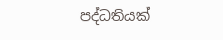පද්ධතියක්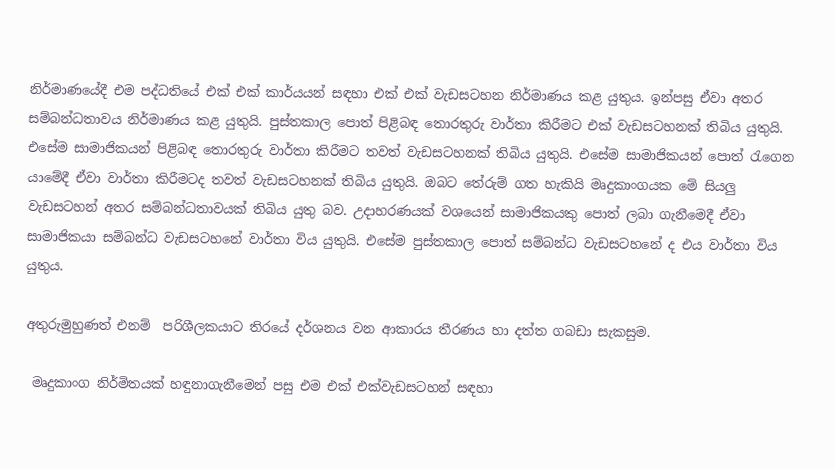නිර්මාණයේදී එම පද්ධතියේ එක් එක් කාර්යයන් සඳහා එක් එක් වැඩසටහන නිර්මාණය කළ යුතුය. ඉන්පසු ඒවා අතර සම්බන්ධතාවය නිර්මාණය කළ යුතුයි. පුස්තකාල පොත් පිළිබඳ තොරතුරු වාර්තා කිරීමට එක් වැඩසටහනක් තිබිය යුතුයි. එසේම සාමාජිකයන් පිළිබඳ තොරතුරු වාර්තා කිරීමට තවත් වැඩසටහනක් තිබිය යුතුයි. එසේම සාමාජිකයන් පොත් රැගෙන යාමේදී ඒවා වාර්තා කිරීමටද තවත් වැඩසටහනක් තිබිය යුතුයි. ඔබට තේරුම් ගත හැකියි මෘදුකාංගයක මේ සියලු වැඩසටහන් අතර සම්බන්ධතාවයක් තිබිය යුතු බව. උදාහරණයක් වශයෙන් සාමාජිකයකු පොත් ලබා ගැනීමෙදී ඒවා සාමාජිකයා සම්බන්ධ වැඩසටහනේ වාර්තා විය යුතුයි. එසේම පුස්තකාල පොත් සම්බන්ධ වැඩසටහනේ ද එය වාර්තා විය යුතුය.

අතුරුමුහුණත් එනම්  පරිශීලකයාට තිරයේ දර්ශනය වන ආකාරය තීරණය හා දත්ත ගබඩා සැකසුම.

 මෘදුකාංග නිර්මිතයක් හඳුනාගැනීමෙන් පසු එම එක් එක්වැඩසටහන් සඳහා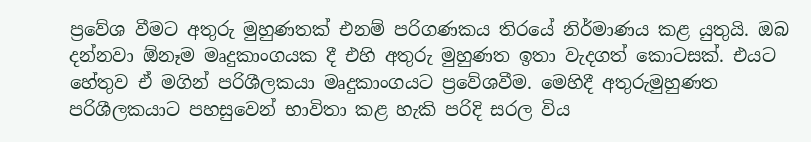ප්‍රවේශ වීමට අතුරු මුහුණතක් එනම් පරිගණකය තිරයේ නිර්මාණය කළ යුතුයි. ඔබ දන්නවා ඕනෑම මෘදුකාංගයක දී එහි අතුරු මුහුණත ඉතා වැදගත් කොටසක්. එයට හේතුව ඒ මගින් පරිශීලකයා මෘදුකාංගයට ප්‍රවේශවීම. මෙහිදී අතුරුමුහුණත පරිශීලකයාට පහසුවෙන් භාවිතා කළ හැකි පරිදි සරල විය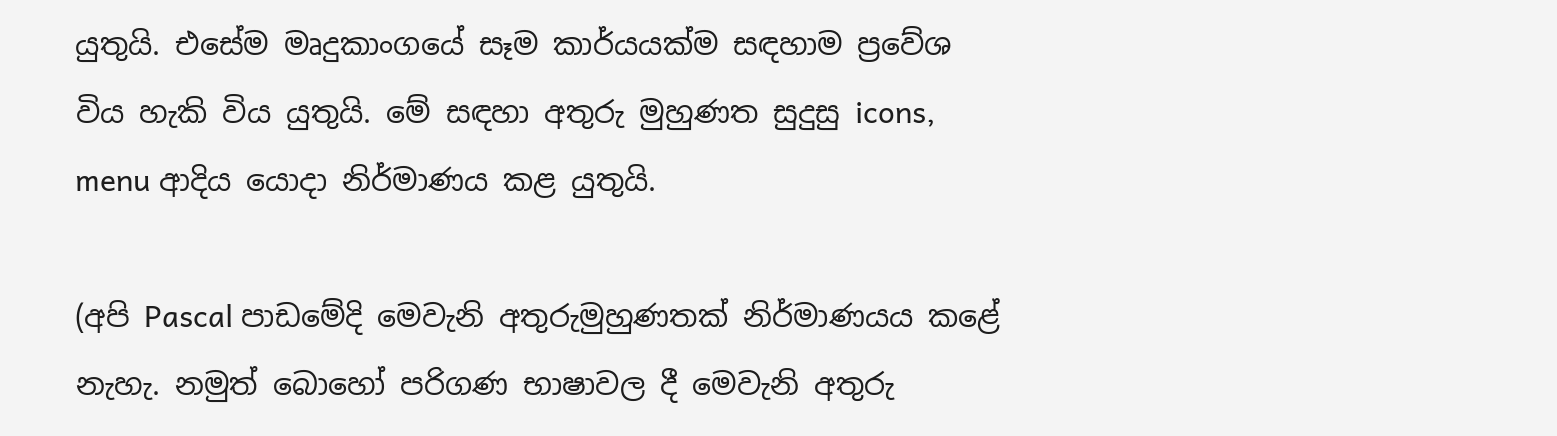යුතුයි. එසේම මෘදුකාංගයේ සෑම කාර්යයක්ම සඳහාම ප්‍රවේශ විය හැකි විය යුතුයි. මේ සඳහා අතුරු මුහුණත සුදුසු icons, menu ආදිය යොදා නිර්මාණය කළ යුතුයි.

(අපි Pascal පාඩමේදි මෙවැනි අතුරුමුහුණතක් නිර්මාණයය කළේ නැහැ. නමුත් බොහෝ පරිගණ භාෂාවල දී මෙවැනි අතුරු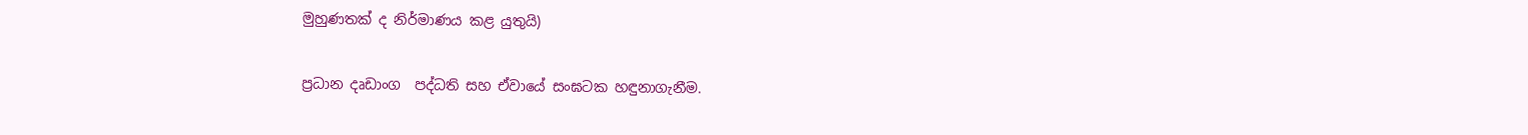මුහුණතක් ද නිර්මාණය කළ යුතුයි)

ප්‍රධාන දෘඩාංග  පද්ධති සහ ඒවායේ සංඝටක හඳුනාගැනීම.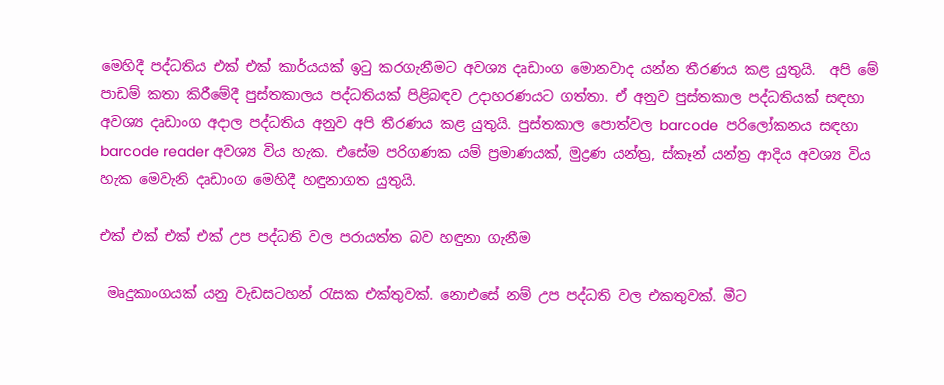මෙහිදී පද්ධතිය එක් එක් කාර්යයක් ඉටු කරගැනීමට අවශ්‍ය දෘඩාංග මොනවාද යන්න තීරණය කළ යුතුයි.  අපි මේ පාඩම් කතා කිරීමේදී පුස්තකාලය පද්ධතියක් පිළිබඳව උදාහරණයට ගත්තා. ඒ අනුව පුස්තකාල පද්ධතියක් සඳහා අවශ්‍ය දෘඩාංග අදාල පද්ධතිය අනුව අපි තීරණය කළ යුතුයි. පුස්තකාල පොත්වල barcode  පරිලෝකනය සඳහා barcode reader අවශ්‍ය විය හැක. එසේම පරිගණක යම් ප්‍රමාණයක්, මුද්‍රණ යන්ත්‍ර, ස්කෑන් යන්ත්‍ර ආදිය අවශ්‍ය විය හැක මෙවැනි දෘඩාංග මෙහිදී හඳුනාගත යුතුයි.

එක් එක් එක් එක් උප පද්ධති වල පරායත්ත බව හඳුනා ගැනීම

 මෘදුකාංගයක් යනු වැඩසටහන් රැසක එක්තුවක්. නොඑසේ නම් උප පද්ධති වල එකතුවක්. මීට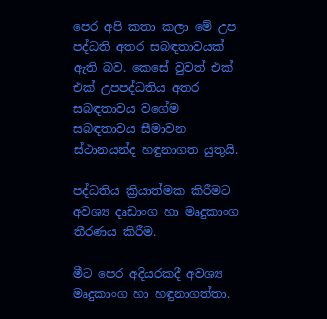පෙර අපි කතා කලා මේ උප පද්ධති අතර සබඳතාවයක් ඇති බව. කෙසේ වුවත් එක් එක් උපපද්ධතිය අතර සබඳතාවය වගේම  සබඳතාවය සීමාවන ස්ථානයන්ද හඳුනාගත යුතුයි.

පද්ධතිය ක්‍රියාත්මක කිරීමට අවශ්‍ය දෘඩාංග හා මෘදුකාංග තීරණය කිරීම.

මීට පෙර අදියරකදී අවශ්‍ය මෘදුකාංග හා හඳුනාගත්තා.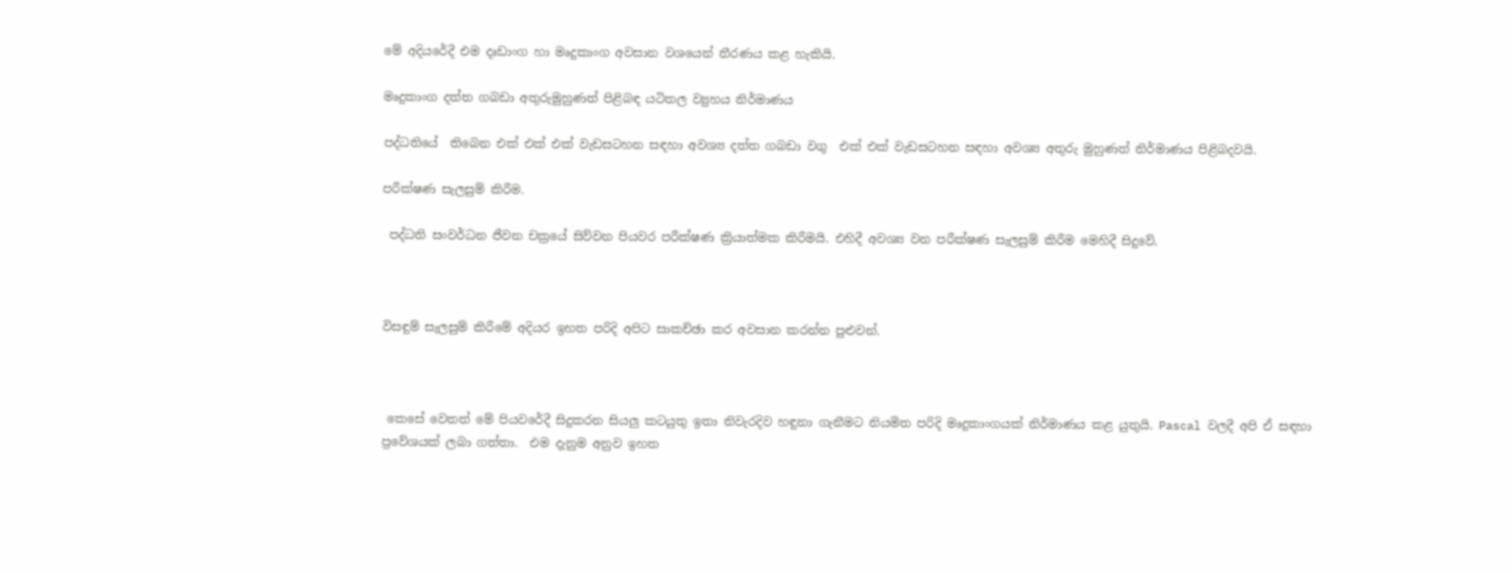මේ අදියරේදී එම දෘඩාංග හා මෘදුකාංග අවසාන වශයෙන් තීරණය කළ හැකියි.

මෘදුකාංග දත්ත ගබඩා අතුරුමුහුණත් පිළිබඳ යටිතල ව්‍යුහය නිර්මාණය

පද්ධතියේ  තිබෙන එක් එක් එක් වැඩසටහන සඳහා අවශ්‍ය දත්ත ගබඩා වගු  එක් එක් වැඩසටහන සඳහා අවශ්‍ය අතුරු මුහුණත් නිර්මාණය පිළිබදවයි.

පරීක්ෂණ සැලසුම් කිරීම.

 පද්ධති සංවර්ධන ජීවන චක්‍රයේ සිව්වන පියවර පරීක්ෂණ ක්‍රියාත්මක කිරීමයි. එහිදී අවශ්‍ය වන පරීක්ෂණ සැලසුම් කිරීම මෙහිදී සිදුවේ.



විසඳුම් සැලසුම් කිරීමේ අදියර ඉහත පරිදි අපිට සාකච්ඡා කර අවසාන කරන්න පුළුවන්.



 කෙසේ වෙතත් මේ පියවරේදී සිදුකරන සියලු කටයුතු ඉතා නිවැරදිව හඳුනා ගැනීමට නියමිත පරිදි මෘදුකාංගයක් නිර්මාණය කළ යුතුයි. Pascal වලදී අපි ඒ සඳහා ප්‍රවේශයක් ලබා ගත්තා.  එම දැනුම අනුව ඉහත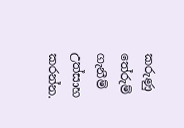කරුණු තේරුම් ගැනීම් උත්සාහ කරන්න.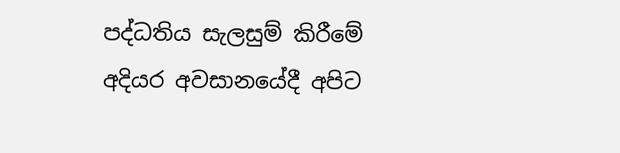පද්ධතිය සැලසුම් කිරීමේ අදියර අවසානයේදී අපිට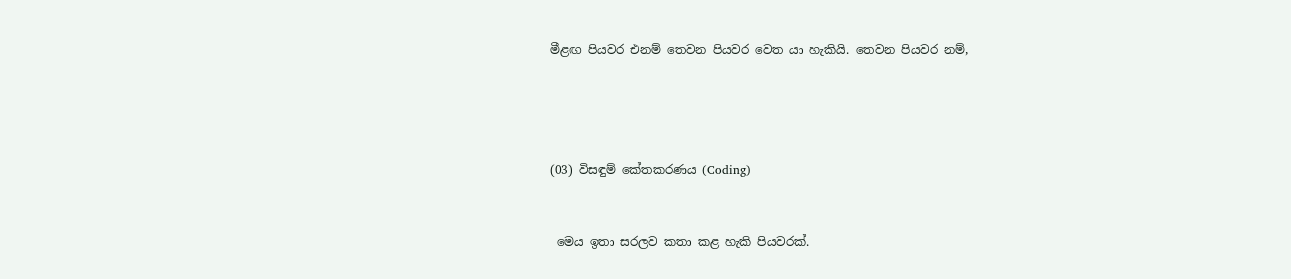මීළඟ පියවර එනම් තෙවන පියවර වෙත යා හැකියි. තෙවන පියවර නම්,




(03) විසඳුම් කේතකරණය (Coding)


 මෙය ඉතා සරලව කතා කළ හැකි පියවරක්.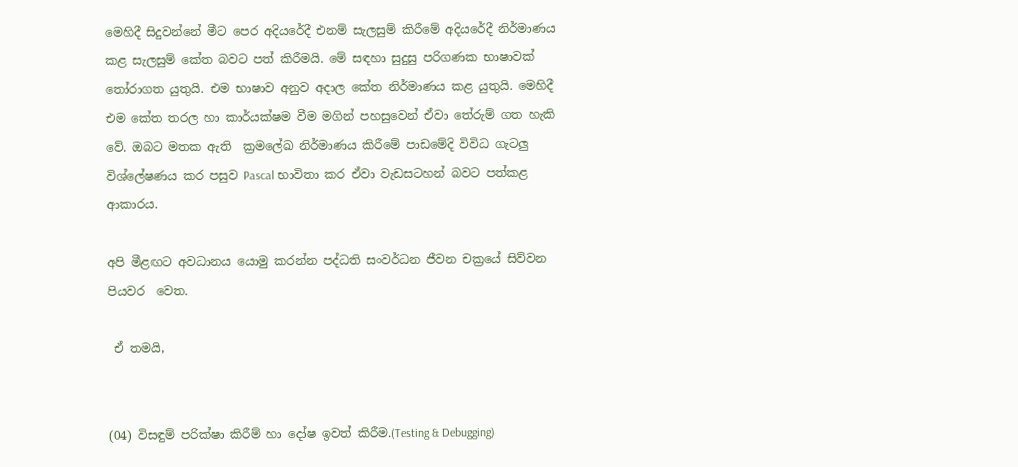මෙහිදී සිදුවන්නේ මීට පෙර අදියරේදී එනම් සැලසුම් කිරීමේ අදියරේදී නිර්මාණය කළ සැලසුම් කේත බවට පත් කිරීමයි. මේ සඳහා සුදුසු පරිගණක භාෂාවක් තෝරාගත යුතුයි. එම භාෂාව අනුව අදාල කේත නිර්මාණය කළ යුතුයි. මෙහිදී එම කේත තරල හා කාර්යක්ෂම වීම මගින් පහසුවෙන් ඒවා තේරුම් ගත හැකි වේ. ඔබට මතක ඇති  ක්‍රමලේඛ නිර්මාණය කිරීමේ පාඩමේදි විවිධ ගැටලු විශ්ලේෂණය කර පසුව Pascal භාවිතා කර ඒවා වැඩසටහන් බවට පත්කළ ආකාරය.

අපි මීළඟට අවධානය යොමු කරන්න පද්ධති සංවර්ධන ජීවන චක්‍රයේ සිව්වන පියවර  වෙත.

 ඒ තමයි,


(04) විසඳුම් පරික්ෂා කිරීම් හා දෝෂ ඉවත් කිරීම.(Testing & Debugging)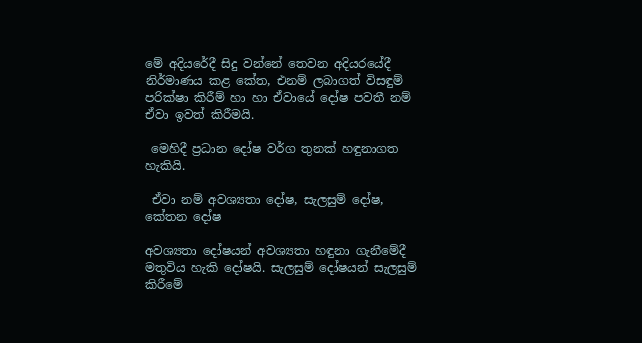මේ අදියරේදී සිදු වන්නේ තෙවන අදියරයේදී නිර්මාණය කළ කේත, එනම් ලබාගත් විසඳුම් පරික්ෂා කිරීම් හා හා ඒවායේ දෝෂ පවතී නම් ඒවා ඉවත් කිරීමයි.

 මෙහිදී ප්‍රධාන දෝෂ වර්ග තුනක් හඳුනාගත හැකියි.

 ඒවා නම් අවශ්‍යතා දෝෂ, සැලසුම් දෝෂ,  කේතන දෝෂ

අවශ්‍යතා දෝෂයන් අවශ්‍යතා හඳුනා ගැනීමේදී මතුවිය හැකි දෝෂයි. සැලසුම් දෝෂයන් සැලසුම් කිරීමේ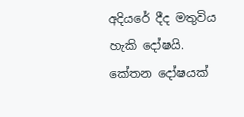අදියරේ දීද මතුවිය හැකි දෝෂයි. කේතන දෝෂයක්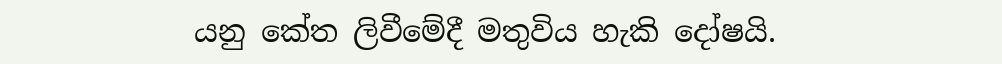යනු කේත ලිවීමේදී මතුවිය හැකි දෝෂයි.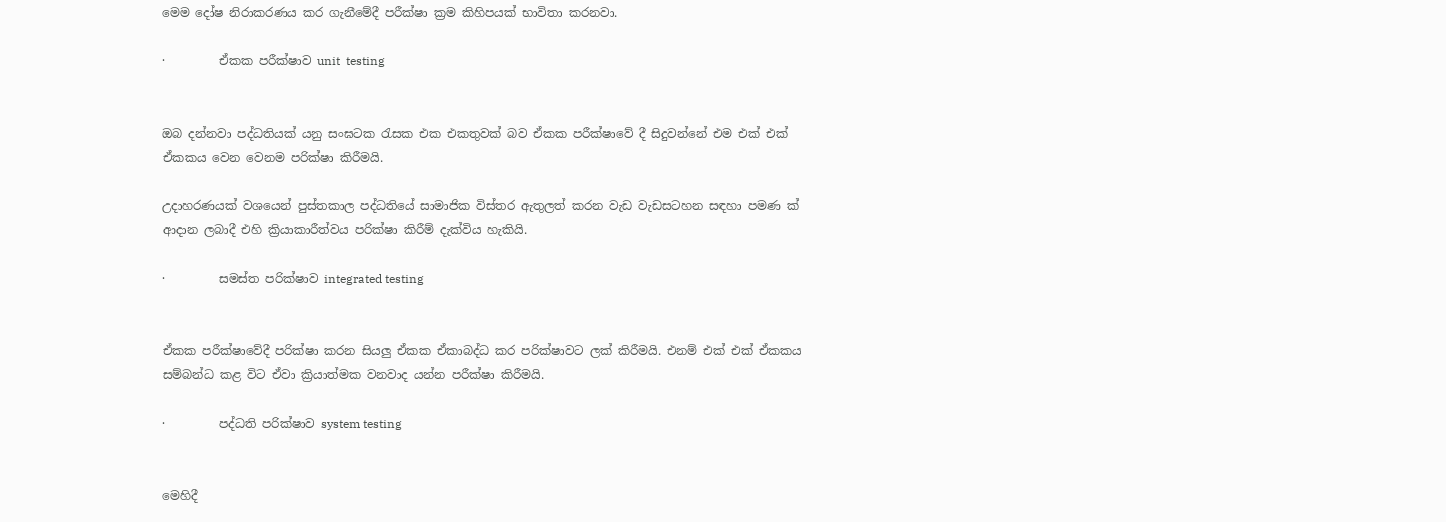මෙම දෝෂ නිරාකරණය කර ගැනීමේදී පරීක්ෂා ක්‍රම කිහිපයක් භාවිතා කරනවා.

·         ඒකක පරීක්ෂාව unit  testing


ඔබ දන්නවා පද්ධතියක් යනු සංඝටක රැසක එක එකතුවක් බව ඒකක පරීක්ෂාවේ දී සිදුවන්නේ එම එක් එක් ඒකකය වෙන වෙනම පරික්ෂා කිරීමයි.

උදාහරණයක් වශයෙන් පුස්තකාල පද්ධතියේ සාමාජික විස්තර ඇතුලත් කරන වැඩ වැඩසටහන සඳහා පමණ ක් ආදාන ලබාදී එහි ක්‍රියාකාරීත්වය පරික්ෂා කිරීම් දැක්විය හැකියි.

·         සමස්ත පරික්ෂාව integrated testing


ඒකක පරීක්ෂාවේදී පරික්ෂා කරන සියලු ඒකක ඒකාබද්ධ කර පරික්ෂාවට ලක් කිරීමයි. එනම් එක් එක් ඒකකය සම්බන්ධ කළ විට ඒවා ක්‍රියාත්මක වනවාද යන්න පරීක්ෂා කිරීමයි.

·         පද්ධති පරික්ෂාව system testing


මෙහිදී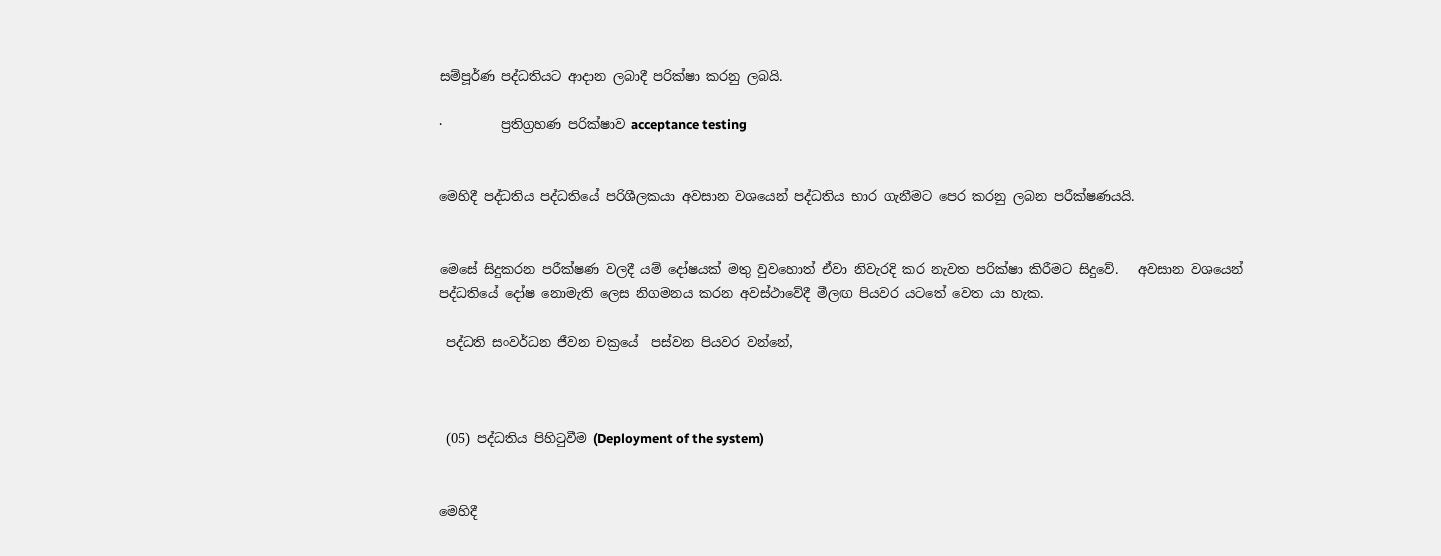සම්පූර්ණ පද්ධතියට ආදාන ලබාදී පරික්ෂා කරනු ලබයි.

·         ප්‍රතිග්‍රහණ පරික්ෂාව acceptance testing


මෙහිදී පද්ධතිය පද්ධතියේ පරිශීලකයා අවසාන වශයෙන් පද්ධතිය භාර ගැනීමට පෙර කරනු ලබන පරීක්ෂණයයි.


මෙසේ සිදුකරන පරීක්ෂණ වලදී යම් දෝෂයක් මතු වුවහොත් ඒවා නිවැරදි කර නැවත පරික්ෂා කිරීමට සිදුවේ.   අවසාන වශයෙන් පද්ධතියේ දෝෂ නොමැති ලෙස නිගමනය කරන අවස්ථාවේදී මීලඟ පියවර යටතේ වෙත යා හැක.

 පද්ධති සංවර්ධන ජීවන චක්‍රයේ  පස්වන පියවර වන්නේ,



 (05) පද්ධතිය පිහිටුවීම (Deployment of the system)


මෙහිදී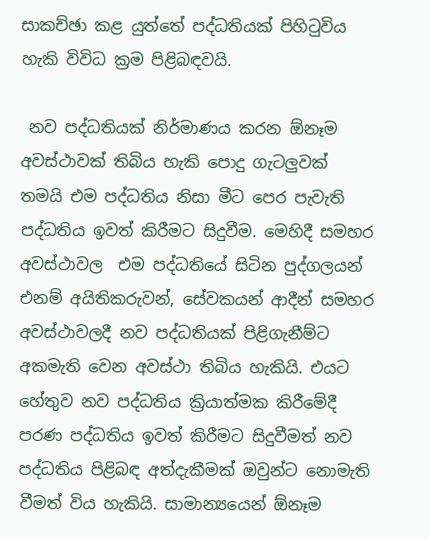සාකච්ඡා කළ යුත්තේ පද්ධතියක් පිහිටුවිය හැකි විවිධ ක්‍රම පිළිබඳවයි.

 නව පද්ධතියක් නිර්මාණය කරන ඕනෑම අවස්ථාවක් තිබිය හැකි පොදු ගැටලුවක් තමයි එම පද්ධතිය නිසා මීට පෙර පැවැති පද්ධතිය ඉවත් කිරීමට සිදුවීම. මෙහිදී සමහර අවස්ථාවල  එම පද්ධතියේ සිටින පුද්ගලයන් එනම් අයිතිකරුවන්, සේවකයන් ආදීන් සමහර අවස්ථාවලදී නව පද්ධතියක් පිළිගැනීම්ට අකමැති වෙන අවස්ථා තිබිය හැකියි. එයට හේතුව නව පද්ධතිය ක්‍රියාත්මක කිරීමේදී පරණ පද්ධතිය ඉවත් කිරීමට සිදුවීමත් නව පද්ධතිය පිළිබඳ අත්දැකීමක් ඔවුන්ට නොමැති වීමත් විය හැකියි. සාමාන්‍යයෙන් ඕනෑම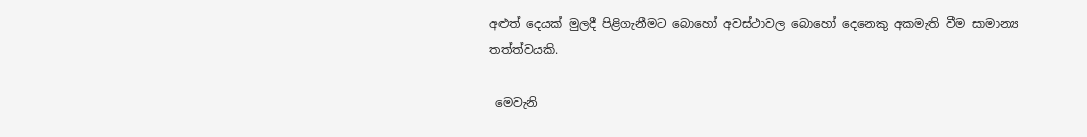අළුත් දෙයක් මුලදී පිළිගැනීමට බොහෝ අවස්ථාවල බොහෝ දෙනෙකු අකමැති වීම සාමාන්‍ය තත්ත්වයකි.

 මෙවැනි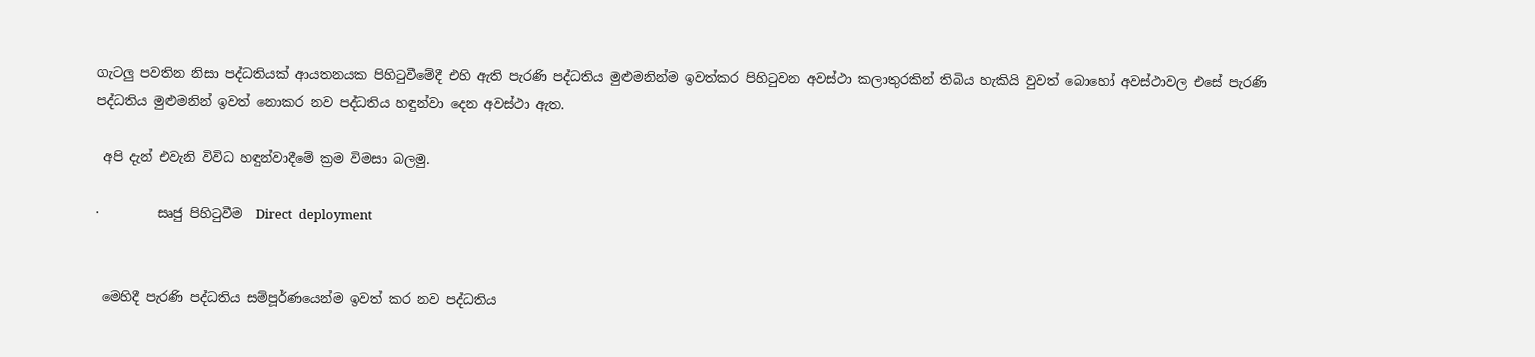ගැටලු පවතින නිසා පද්ධතියක් ආයතනයක පිහිටුවීමේදී එහි ඇති පැරණි පද්ධතිය මුළුමනින්ම ඉවත්කර පිහිටුවන අවස්ථා කලාතුරකින් තිබිය හැකියි වුවත් බොහෝ අවස්ථාවල එසේ පැරණි පද්ධතිය මුළුමනින් ඉවත් නොකර නව පද්ධතිය හඳුන්වා දෙන අවස්ථා ඇත.

 අපි දැන් එවැනි විවිධ හඳුන්වාදීමේ ක්‍රම විමසා බලමු.

·         සෘජු පිහිටුවීම  Direct  deployment


 මෙහිදී පැරණි පද්ධතිය සම්පූර්ණයෙන්ම ඉවත් කර නව පද්ධතිය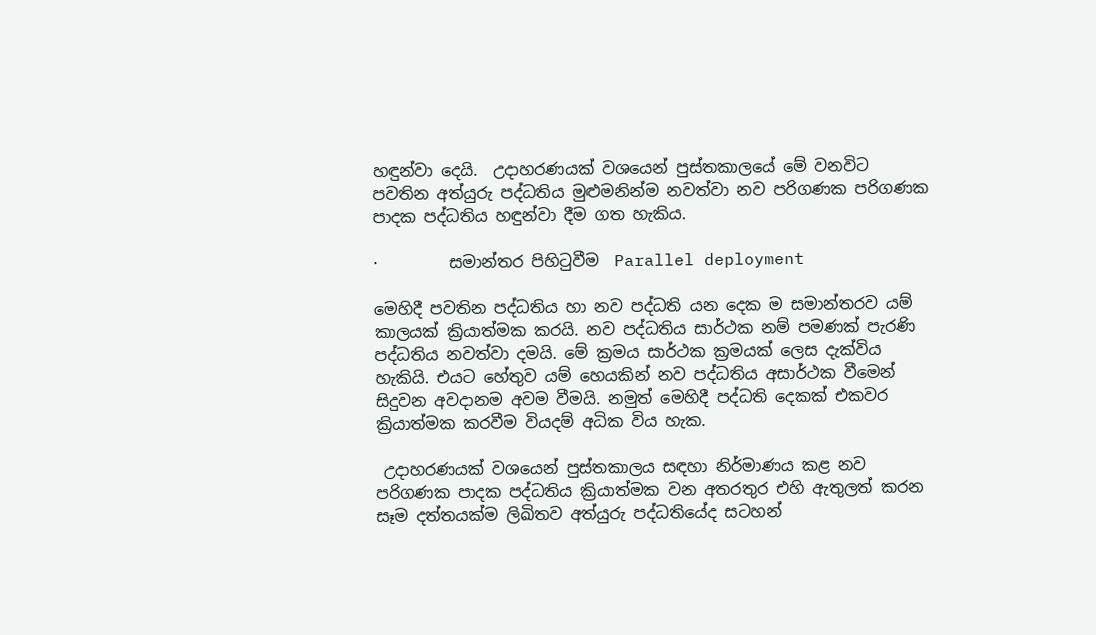හඳුන්වා දෙයි.  උදාහරණයක් වශයෙන් පුස්තකාලයේ මේ වනවිට පවතින අත්යුරු පද්ධතිය මුළුමනින්ම නවත්වා නව පරිගණක පරිගණක පාදක පද්ධතිය හඳුන්වා දීම ගත හැකිය.

·         සමාන්තර පිහිටුවීම  Parallel deployment

මෙහිදී පවතින පද්ධතිය හා නව පද්ධති යන දෙක ම සමාන්තරව යම් කාලයක් ක්‍රියාත්මක කරයි. නව පද්ධතිය සාර්ථක නම් පමණක් පැරණි පද්ධතිය නවත්වා දමයි. මේ ක්‍රමය සාර්ථක ක්‍රමයක් ලෙස දැක්විය හැකියි. එයට හේතුව යම් හෙයකින් නව පද්ධතිය අසාර්ථක වීමෙන් සිදුවන අවදානම අවම වීමයි. නමුත් මෙහිදී පද්ධති දෙකක් එකවර ක්‍රියාත්මක කරවීම වියදම් අධික විය හැක.

 උදාහරණයක් වශයෙන් පුස්තකාලය සඳහා නිර්මාණය කළ නව පරිගණක පාදක පද්ධතිය ක්‍රියාත්මක වන අතරතුර එහි ඇතුලත් කරන සෑම දත්තයක්ම ලිඛිතව අත්යුරු පද්ධතියේද සටහන්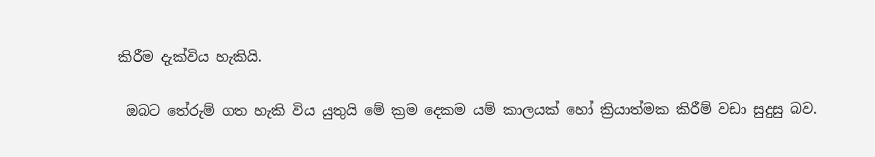කිරීම දැක්විය හැකියි.

 ඔබට තේරුම් ගත හැකි විය යුතුයි මේ ක්‍රම දෙකම යම් කාලයක් හෝ ක්‍රියාත්මක කිරීම් වඩා සුදුසු බව.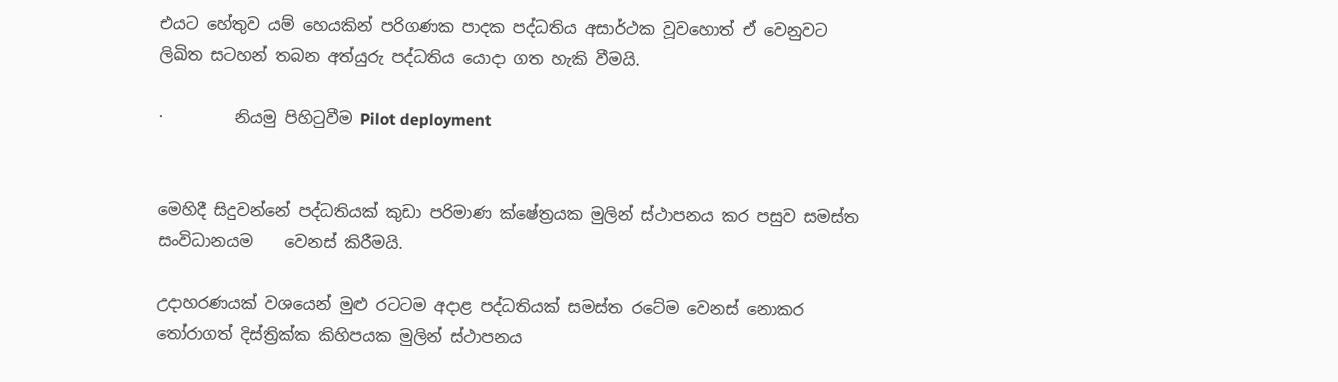එයට හේතුව යම් හෙයකින් පරිගණක පාදක පද්ධතිය අසාර්ථක වූවහොත් ඒ වෙනුවට ලිඛිත සටහන් තබන අත්යුරු පද්ධතිය යොදා ගත හැකි වීමයි.

·         නියමු පිහිටුවීම Pilot deployment


මෙහිදී සිදුවන්නේ පද්ධතියක් කුඩා පරිමාණ ක්ෂේත්‍රයක මුලින් ස්ථාපනය කර පසුව සමස්ත සංවිධානයම    වෙනස් කිරීමයි.

උදාහරණයක් වශයෙන් මුළු රටටම අදාළ පද්ධතියක් සමස්ත රටේම වෙනස් නොකර තෝරාගත් දිස්ත්‍රික්ක කිහිපයක මුලින් ස්ථාපනය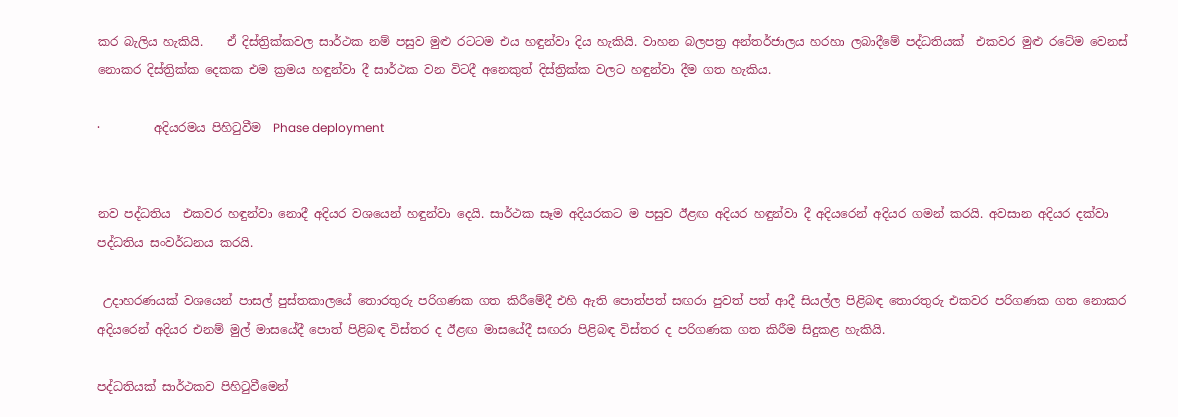කර බැලිය හැකියි.    ඒ දිස්ත්‍රික්කවල සාර්ථක නම් පසුව මුළු රටටම එය හඳුන්වා දිය හැකියි. වාහන බලපත්‍ර අන්තර්ජාලය හරහා ලබාදීමේ පද්ධතියක්  එකවර මුළු රටේම වෙනස් නොකර දිස්ත්‍රික්ක දෙකක එම ක්‍රමය හඳුන්වා දී සාර්ථක වන විටදී අනෙකුත් දිස්ත්‍රික්ක වලට හඳුන්වා දීම ගත හැකිය.

·         අදියරමය පිහිටුවීම  Phase deployment


නව පද්ධතිය  එකවර හඳුන්වා නොදී අදියර වශයෙන් හඳුන්වා දෙයි. සාර්ථක සෑම අදියරකට ම පසුව ඊළඟ අදියර හඳුන්වා දී අදියරෙන් අදියර ගමන් කරයි. අවසාන අදියර දක්වා පද්ධතිය සංවර්ධනය කරයි.

 උදාහරණයක් වශයෙන් පාසල් පුස්තකාලයේ තොරතුරු පරිගණක ගත කිරීමේදී එහි ඇති පොත්පත් සඟරා පුවත් පත් ආදී සියල්ල පිළිබඳ තොරතුරු එකවර පරිගණක ගත නොකර අදියරෙන් අදියර එනම් මුල් මාසයේදී පොත් පිළිබඳ විස්තර ද ඊළඟ මාසයේදී සඟරා පිළිබඳ විස්තර ද පරිගණක ගත කිරීම සිදුකළ හැකියි.

පද්ධතියක් සාර්ථකව පිහිටුවීමෙන්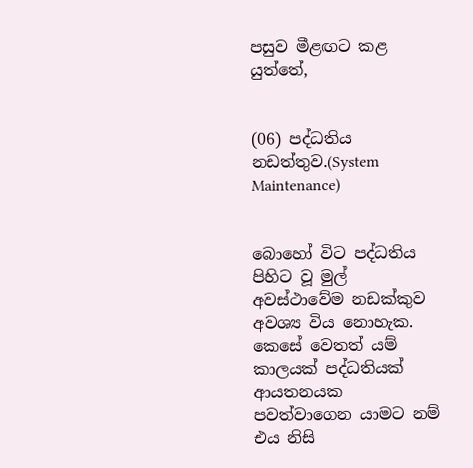පසුව මීළඟට කළ යුත්තේ,


(06) පද්ධතිය නඩත්තුව.(System Maintenance)


බොහෝ විට පද්ධතිය පිහිට වූ මුල් අවස්ථාවේම නඩක්කුව අවශ්‍ය විය නොහැක. කෙසේ වෙතත් යම් කාලයක් පද්ධතියක් ආයතනයක පවත්වාගෙන යාමට නම් එය නිසි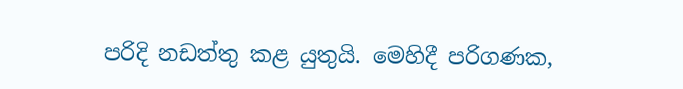පරිදි නඩත්තු කළ යුතුයි. මෙහිදී පරිගණක,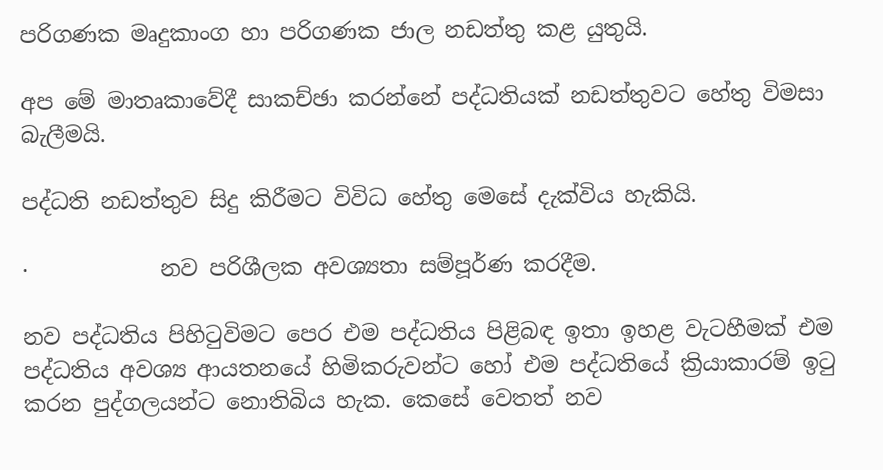පරිගණක මෘදුකාංග හා පරිගණක ජාල නඩත්තු කළ යුතුයි.

අප මේ මාතෘකාවේදී සාකච්ඡා කරන්නේ පද්ධතියක් නඩත්තුවට හේතු විමසා බැලීමයි.

පද්ධති නඩත්තුව සිදු කිරීමට විවිධ හේතු මෙසේ දැක්විය හැකියි.

·            නව පරිශීලක අවශ්‍යතා සම්පූර්ණ කරදීම.

නව පද්ධතිය පිහිටුවිමට පෙර එම පද්ධතිය පිළිබඳ ඉතා ඉහළ වැටහීමක් එම පද්ධතිය අවශ්‍ය ආයතනයේ හිමිකරුවන්ට හෝ එම පද්ධතියේ ක්‍රියාකාරම් ඉටු කරන පුද්ගලයන්ට නොතිබිය හැක. කෙසේ වෙතත් නව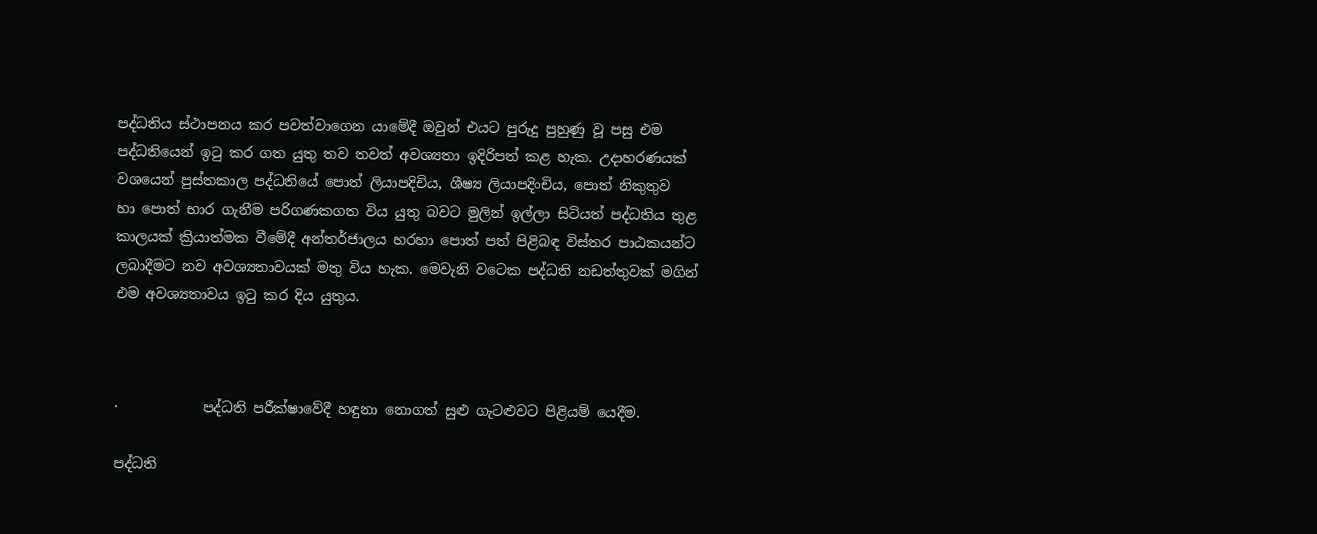පද්ධතිය ස්ථාපනය කර පවත්වාගෙන යාමේදී ඔවුන් එයට පුරුදු පුහුණු වූ පසු එම පද්ධතියෙන් ඉටු කර ගත යුතු තව තවත් අවශ්‍යතා ඉදිරිපත් කළ හැක. උදාහරණයක් වශයෙන් පුස්තකාල පද්ධතියේ පොත් ලියාපදිචිය, ශීෂ්‍ය ලියාපදිංචිය, පොත් නිකුතුව හා ‍පොත් භාර ගැනීම පරිගණකගත විය යුතු බවට මුලින් ඉල්ලා සිටියත් පද්ධතිය තුළ කාලයක් ක්‍රියාත්මක වීමේදී අන්තර්ජාලය හරහා පොත් පත් පිළිබඳ විස්තර පාඨකයන්ට ලබාදීමට නව අවශ්‍යතාවයක් මතු විය හැක. මෙවැනි වටෙක පද්ධති නඩත්තුවක් මගින් එම අවශ්‍යතාවය ඉටු කර දිය යුතුය.



·            පද්ධති පරීක්ෂාවේදී හඳුනා නොගත් සුළු ගැටළුවට පිළියම් යෙදීම.

පද්ධති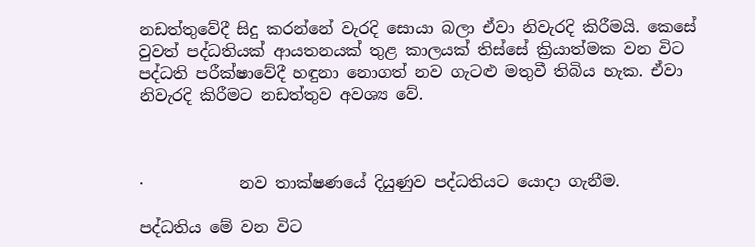නඩත්තුවේදී සිදු කරන්නේ වැරදි සොයා බලා ඒවා නිවැරදි කිරීමයි. කෙසේ වුවත් පද්ධතියක් ආයතනයක් තුළ කාලයක් තිස්සේ ක්‍රියාත්මක වන විට පද්ධති පරීක්ෂාවේදී හඳුනා නොගත් නව ගැටළු මතුවී තිබිය හැක. ඒවා නිවැරදි කිරීමට නඩත්තුව අවශ්‍ය වේ.



·            නව තාක්ෂණයේ දියුණුව පද්ධතියට යොදා ගැනීම.

පද්ධතිය මේ වන විට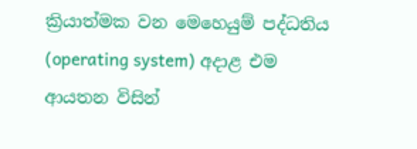ක්‍රියාත්මක වන මෙහෙයුම් පද්ධතිය (operating system) අදාළ එම ආයතන විසින්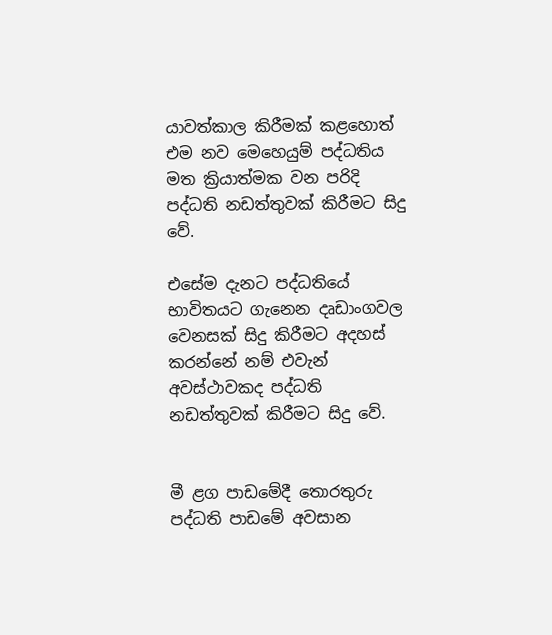යාවත්කාල කිරීමක් කළහොත් එම නව මෙහෙයුම් පද්ධතිය මත ක්‍රියාත්මක වන පරිදි පද්ධති නඩත්තුවක් කිරීමට සිදු වේ.

එසේම දැනට පද්ධතියේ භාවිතයට ගැනෙන දෘඩාංගවල වෙනසක් සිදු කිරීමට අදහස් කරන්නේ නම් එවැන් අවස්ථාවකද පද්ධති නඩත්තුවක් කිරීමට සිදු වේ.


මී ළග පාඩමේදී තොරතුරු පද්ධති පාඩමේ අවසාන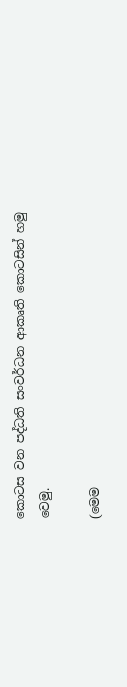කොටස වන පද්ධති සංවර්ධන ආකෘති කොටසින් හමු වෙමු.

(මෙම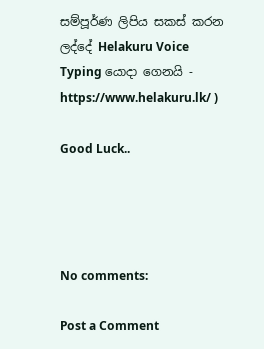සම්පූර්ණ ලිපිය සකස් කරන ලද්දේ Helakuru Voice Typing යොදා ගෙනයි - https://www.helakuru.lk/ )

Good Luck..




No comments:

Post a Comment